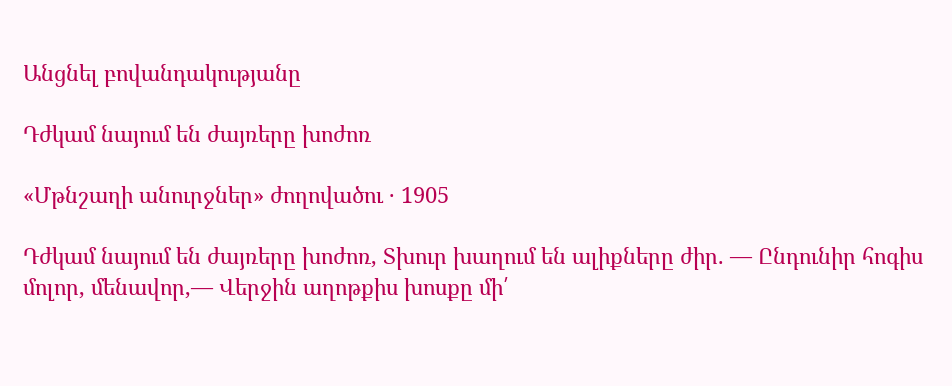Անցնել բովանդակությանը

Դժկամ նայում են ժայռերը խոժոռ

«Մթնշաղի անուրջներ» ժողովածու · 1905

Դժկամ նայում են ժայռերը խոժոռ, Տխուր խաղում են ալիքները ժիր. — Ընդունիր հոգիս մոլոր, մենավոր,— Վերջին աղոթքիս խոսքը մի՛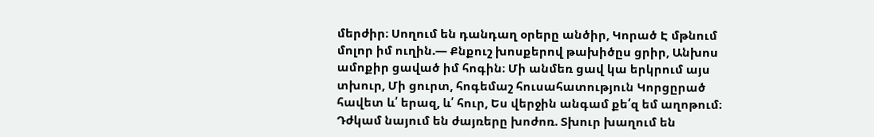մերժիր։ Սողում են դանդաղ օրերը անծիր, Կորած Է մթնում մոլոր իմ ուղին.— Քնքուշ խոսքերով թախիծըս ցրիր, Անխոս ամոքիր ցաված իմ հոգին։ Մի անմեռ ցավ կա երկրում այս տխուր, Մի ցուրտ, հոգեմաշ հուսահատություն Կորցըրած հավետ և՛ երազ, և՛ հուր, Ես վերջին անգամ քե՛զ եմ աղոթում։ Դժկամ նայում են ժայռերը խոժոռ. Տխուր խաղում են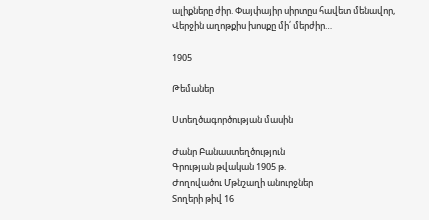ալիքները ժիր. Փայփայիր սիրտըս հավետ մենավոր, Վերջին աղոթքիս խոսքը մի՛ մերժիր…

1905

Թեմաներ

Ստեղծագործության մասին

Ժանր Բանաստեղծություն
Գրության թվական 1905 թ.
Ժողովածու Մթնշաղի անուրջներ
Տողերի թիվ 16